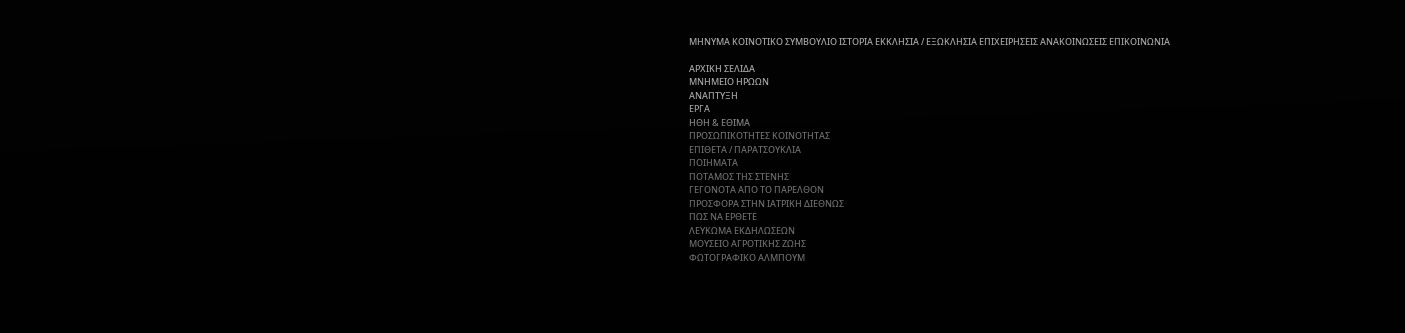ΜΗΝΥΜΑ ΚΟΙΝΟΤΙΚΟ ΣΥΜΒΟΥΛΙΟ ΙΣΤΟΡΙΑ ΕΚΚΛΗΣΙΑ / ΕΞΩΚΛΗΣΙΑ ΕΠΙΧΕΙΡΗΣΕΙΣ ΑΝΑΚΟΙΝΩΣΕΙΣ ΕΠΙΚΟΙΝΩΝΙΑ

ΑΡΧΙΚΗ ΣΕΛΙΔΑ
ΜΝΗΜΕΙΟ ΗΡΩΩΝ
ΑΝΑΠΤΥΞΗ
ΕΡΓΑ
ΗΘΗ & ΕΘΙΜΑ
ΠΡΟΣΩΠΙΚΟΤΗΤΕΣ ΚΟΙΝΟΤΗΤΑΣ
ΕΠΙΘΕΤΑ / ΠΑΡΑΤΣΟΥΚΛΙΑ
ΠΟΙΗΜΑΤΑ
ΠΟΤΑΜΟΣ ΤΗΣ ΣΤΕΝΗΣ
ΓΕΓΟΝΟΤΑ ΑΠΟ ΤΟ ΠΑΡΕΛΘΟΝ
ΠΡΟΣΦΟΡΑ ΣΤΗΝ ΙΑΤΡΙΚΗ ΔΙΕΘΝΩΣ
ΠΩΣ ΝΑ ΕΡΘΕΤΕ
ΛΕΥΚΩΜΑ ΕΚΔΗΛΩΣΕΩΝ
ΜΟΥΣΕΙΟ ΑΓΡΟΤΙΚΗΣ ΖΩΗΣ
ΦΩΤΟΓΡΑΦΙΚΟ ΑΛΜΠΟΥΜ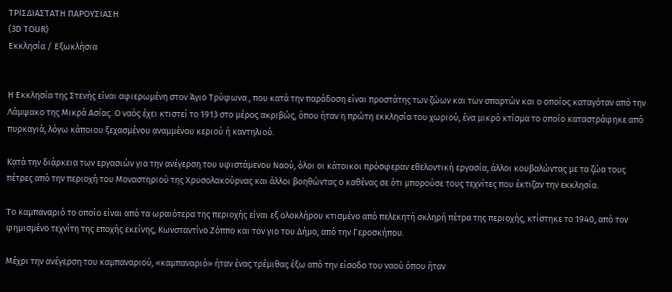ΤΡΙΣΔΙΑΣΤΑΤΗ ΠΑΡΟΥΣΙΑΣΗ
(3D TOUR)
Εκκλησία / Εξωκλήσια


Η Εκκλησία της Στενής είναι αφιερωμένη στον Άγιο Τρύφωνα , που κατά την παράδοση είναι προστάτης των ζώων και των σπαρτών και ο οποίος καταγόταν από την Λάμψακο της Μικρά Ασίας. Ο ναός έχει κτιστεί το 1913 στο μέρος ακριβώς, όπου ήταν η πρώτη εκκλησία του χωριού, ένα μικρό κτίσμα το οποίο καταστράφηκε από πυρκαγιά, λόγω κάποιου ξεχασμένου αναμμένου κεριού ή καντηλιού.

Κατά την διάρκεια των εργασιών για την ανέγερση του υφιστάμενου Ναού, όλοι οι κάτοικοι πρόσφεραν εθελοντική εργασία, άλλοι κουβαλώντας με τα ζώα τους πέτρες από την περιοχή του Μοναστηριού της Χρυσολακούρνας και άλλοι βοηθώντας ο καθένας σε ότι μπορούσε τους τεχνίτες που έκτιζαν την εκκλησία.

Το καμπαναριό το οποίο είναι από τα ωραιότερα της περιοχής είναι εξ ολοκλήρου κτισμένο από πελεκητή σκληρή πέτρα της περιοχής, κτίστηκε το 1940, από τον φημισμένο τεχνίτη της εποχής εκείνης, Κωνσταντίνο Ζόππο και τον γιο του Δήμο, από την Γεροσκήπου.

Μέχρι την ανέγερση του καμπαναριού, «καμπαναριό» ήταν ένας τρέμιθας έξω από την είσοδο του ναού όπου ήταν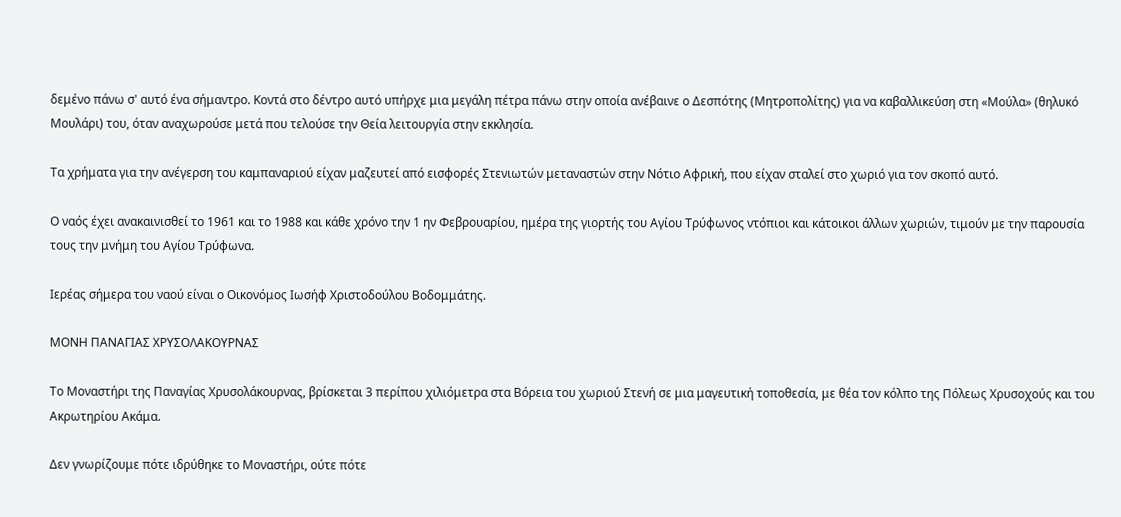δεμένο πάνω σ' αυτό ένα σήμαντρο. Κοντά στο δέντρο αυτό υπήρχε μια μεγάλη πέτρα πάνω στην οποία ανέβαινε ο Δεσπότης (Μητροπολίτης) για να καβαλλικεύση στη «Μούλα» (θηλυκό Μουλάρι) του, όταν αναχωρούσε μετά που τελούσε την Θεία λειτουργία στην εκκλησία.

Τα χρήματα για την ανέγερση του καμπαναριού είχαν μαζευτεί από εισφορές Στενιωτών μεταναστών στην Νότιο Αφρική, που είχαν σταλεί στο χωριό για τον σκοπό αυτό.

Ο ναός έχει ανακαινισθεί το 1961 και το 1988 και κάθε χρόνο την 1 ην Φεβρουαρίου, ημέρα της γιορτής του Αγίου Τρύφωνος ντόπιοι και κάτοικοι άλλων χωριών, τιμούν με την παρουσία τους την μνήμη του Αγίου Τρύφωνα.

Ιερέας σήμερα του ναού είναι ο Οικονόμος Ιωσήφ Χριστοδούλου Βοδομμάτης.

ΜΟΝΗ ΠΑΝΑΓΙΑΣ ΧΡΥΣΟΛΑΚΟΥΡΝΑΣ

Το Μοναστήρι της Παναγίας Χρυσολάκουρνας, βρίσκεται 3 περίπου χιλιόμετρα στα Βόρεια του χωριού Στενή σε μια μαγευτική τοποθεσία, με θέα τον κόλπο της Πόλεως Χρυσοχούς και του Ακρωτηρίου Ακάμα.

Δεν γνωρίζουμε πότε ιδρύθηκε το Μοναστήρι, ούτε πότε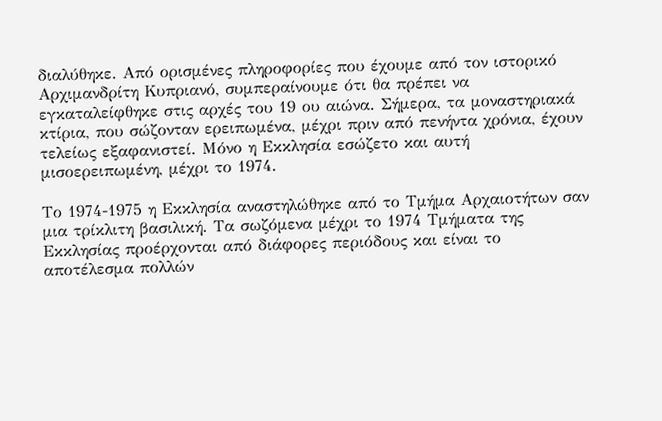διαλύθηκε. Από ορισμένες πληροφορίες που έχουμε από τον ιστορικό Αρχιμανδρίτη Κυπριανό, συμπεραίνουμε ότι θα πρέπει να εγκαταλείφθηκε στις αρχές του 19 ου αιώνα. Σήμερα, τα μοναστηριακά κτίρια, που σώζονταν ερειπωμένα, μέχρι πριν από πενήντα χρόνια, έχουν τελείως εξαφανιστεί. Μόνο η Εκκλησία εσώζετο και αυτή μισοερειπωμένη, μέχρι το 1974.

Το 1974-1975 η Εκκλησία αναστηλώθηκε από το Τμήμα Αρχαιοτήτων σαν μια τρίκλιτη βασιλική. Τα σωζόμενα μέχρι το 1974 Τμήματα της Εκκλησίας προέρχονται από διάφορες περιόδους και είναι το αποτέλεσμα πολλών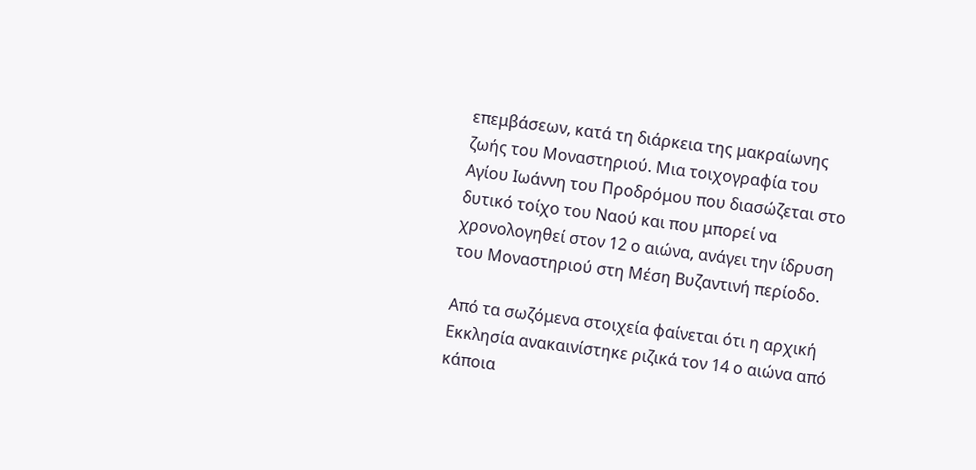επεμβάσεων, κατά τη διάρκεια της μακραίωνης ζωής του Μοναστηριού. Μια τοιχογραφία του Αγίου Ιωάννη του Προδρόμου που διασώζεται στο δυτικό τοίχο του Ναού και που μπορεί να χρονολογηθεί στον 12 ο αιώνα, ανάγει την ίδρυση του Μοναστηριού στη Μέση Βυζαντινή περίοδο.

Από τα σωζόμενα στοιχεία φαίνεται ότι η αρχική Εκκλησία ανακαινίστηκε ριζικά τον 14 ο αιώνα από κάποια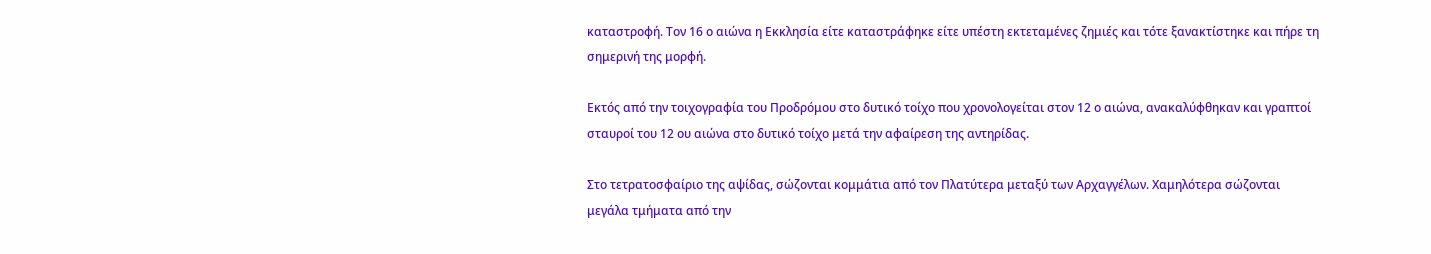καταστροφή. Τον 16 ο αιώνα η Εκκλησία είτε καταστράφηκε είτε υπέστη εκτεταμένες ζημιές και τότε ξανακτίστηκε και πήρε τη σημερινή της μορφή.

Εκτός από την τοιχογραφία του Προδρόμου στο δυτικό τοίχο που χρονολογείται στον 12 ο αιώνα, ανακαλύφθηκαν και γραπτοί σταυροί του 12 ου αιώνα στο δυτικό τοίχο μετά την αφαίρεση της αντηρίδας.

Στο τετρατοσφαίριο της αψίδας, σώζονται κομμάτια από τον Πλατύτερα μεταξύ των Αρχαγγέλων. Χαμηλότερα σώζονται μεγάλα τμήματα από την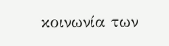κοινωνία των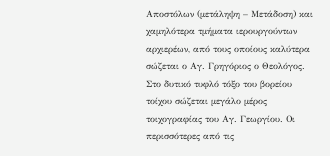Αποστόλων (μετάληψη – Μετάδοση) και χαμηλότερα τμήματα ιερουργούντων αρχιερέων, από τους οποίους καλύτερα σώζεται ο Αγ. Γρηγόριος ο Θεολόγος. Στο δυτικό τυφλό τόξο του βορείου τοίχου σώζεται μεγάλο μέρος τοιχογραφίας του Αγ. Γεωργίου. Οι περισσότερες από τις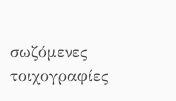σωζόμενες τοιχογραφίες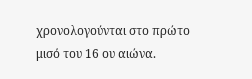χρονολογούνται στο πρώτο μισό του 16 ου αιώνα.